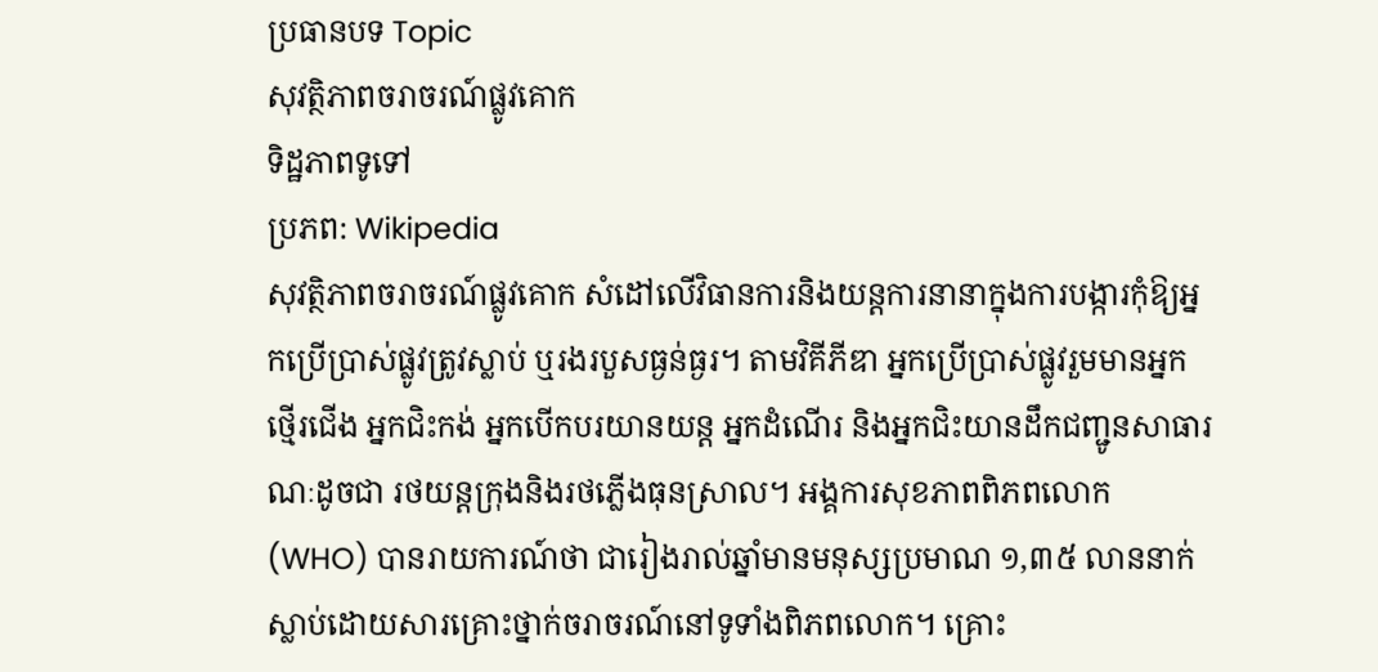ប្រធានបទ Topic
សុវត្ថិភាពចរាចរណ៍ផ្លូវគោក
ទិដ្ឋភាពទូទៅ
ប្រភព: Wikipedia
សុវត្ថិភាពចរាចរណ៍ផ្លូវគោក សំដៅលើវិធានការនិងយន្តការនានាក្នុងការបង្ការកុំឱ្យអ្នកប្រើប្រាស់ផ្លូវត្រូវស្លាប់ ឬរងរបួសធ្ងន់ធ្ងរ។ តាមវិគីភីឌា អ្នកប្រើប្រាស់ផ្លូវរួមមានអ្នកថ្មើរជើង អ្នកជិះកង់ អ្នកបើកបរយានយន្ត អ្នកដំណើរ និងអ្នកជិះយានដឹកជញ្ជូនសាធារណៈដូចជា រថយន្តក្រុងនិងរថភ្លើងធុនស្រាល។ អង្គការសុខភាពពិភពលោក (WHO) បានរាយការណ៍ថា ជារៀងរាល់ឆ្នាំមានមនុស្សប្រមាណ ១,៣៥ លាននាក់ស្លាប់ដោយសារគ្រោះថ្នាក់ចរាចរណ៍នៅទូទាំងពិភពលោក។ គ្រោះ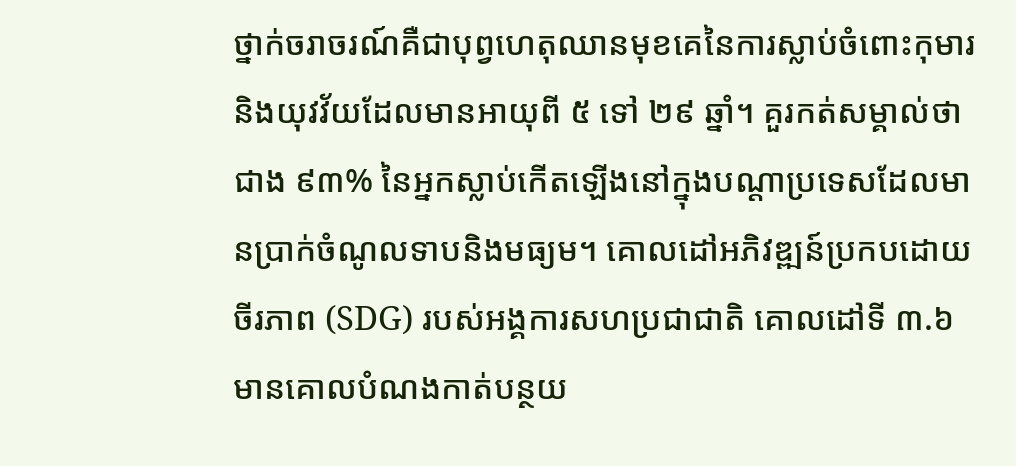ថ្នាក់ចរាចរណ៍គឺជាបុព្វហេតុឈានមុខគេនៃការស្លាប់ចំពោះកុមារ និងយុវវ័យដែលមានអាយុពី ៥ ទៅ ២៩ ឆ្នាំ។ គួរកត់សម្គាល់ថា ជាង ៩៣% នៃអ្នកស្លាប់កើតឡើងនៅក្នុងបណ្តាប្រទេសដែលមានប្រាក់ចំណូលទាបនិងមធ្យម។ គោលដៅអភិវឌ្ឍន៍ប្រកបដោយចីរភាព (SDG) របស់អង្គការសហប្រជាជាតិ គោលដៅទី ៣.៦ មានគោលបំណងកាត់បន្ថយ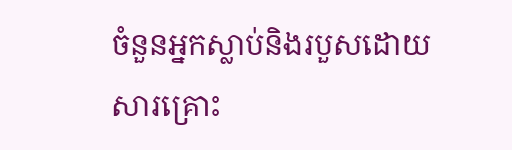ចំនួនអ្នកស្លាប់និងរបួសដោយសារគ្រោះ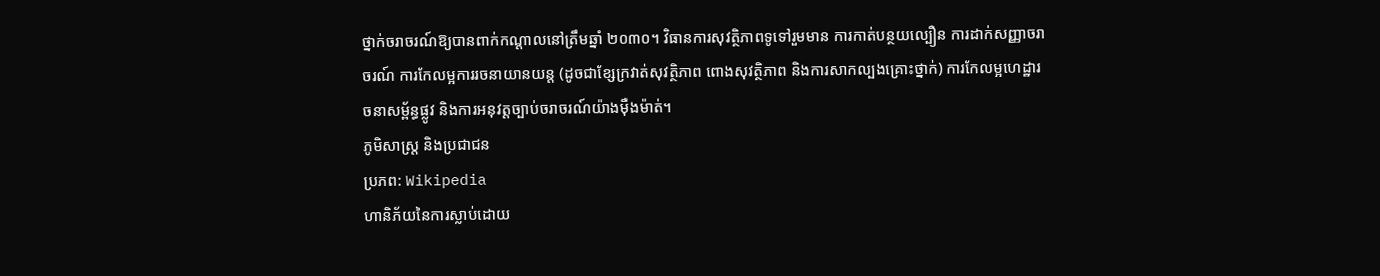ថ្នាក់ចរាចរណ៍ឱ្យបានពាក់កណ្តាលនៅត្រឹមឆ្នាំ ២០៣០។ វិធានការសុវត្ថិភាពទូទៅរួមមាន ការកាត់បន្ថយល្បឿន ការដាក់សញ្ញាចរាចរណ៍ ការកែលម្អការរចនាយានយន្ត (ដូចជាខ្សែក្រវាត់សុវត្ថិភាព ពោងសុវត្ថិភាព និងការសាកល្បងគ្រោះថ្នាក់) ការកែលម្អហេដ្ឋារចនាសម្ព័ន្ធផ្លូវ និងការអនុវត្តច្បាប់ចរាចរណ៍យ៉ាងម៉ឺងម៉ាត់។
ភូមិសាស្ត្រ និងប្រជាជន
ប្រភព: Wikipedia
ហានិភ័យនៃការស្លាប់ដោយ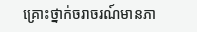គ្រោះថ្នាក់ចរាចរណ៍មានភា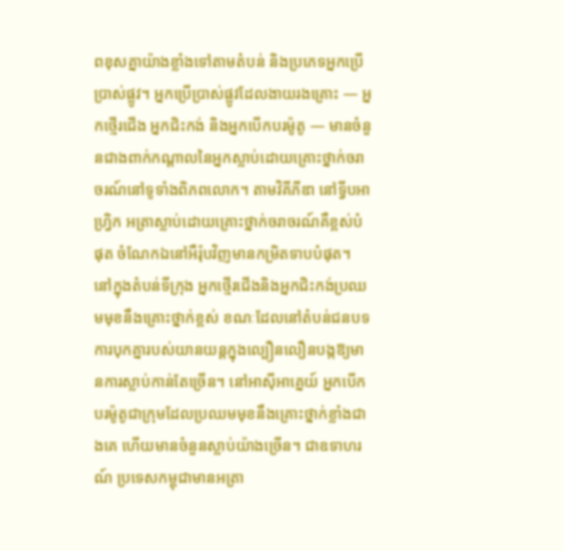ពខុសគ្នាយ៉ាងខ្លាំងទៅតាមតំបន់ និងប្រភេទអ្នកប្រើប្រាស់ផ្លូវ។ អ្នកប្រើប្រាស់ផ្លូវដែលងាយរងគ្រោះ — អ្នកថ្មើរជើង អ្នកជិះកង់ និងអ្នកបើកបរម៉ូតូ — មានចំនួនជាងពាក់កណ្តាលនៃអ្នកស្លាប់ដោយគ្រោះថ្នាក់ចរាចរណ៍នៅទូទាំងពិភពលោក។ តាមវិគីភីឌា នៅទ្វីបអាហ្វ្រិក អត្រាស្លាប់ដោយគ្រោះថ្នាក់ចរាចរណ៍គឺខ្ពស់បំផុត ចំណែកឯនៅអឺរ៉ុបវិញមានកម្រិតទាបបំផុត។ នៅក្នុងតំបន់ទីក្រុង អ្នកថ្មើរជើងនិងអ្នកជិះកង់ប្រឈមមុខនឹងគ្រោះថ្នាក់ខ្ពស់ ខណៈដែលនៅតំបន់ជនបទ ការបុកគ្នារបស់យានយន្តក្នុងល្បឿនលឿនបង្កឱ្យមានការស្លាប់កាន់តែច្រើន។ នៅអាស៊ីអាគ្នេយ៍ អ្នកបើកបរម៉ូតូជាក្រុមដែលប្រឈមមុខនឹងគ្រោះថ្នាក់ខ្លាំងជាងគេ ហើយមានចំនួនស្លាប់យ៉ាងច្រើន។ ជាឧទាហរណ៍ ប្រទេសកម្ពុជាមានអត្រា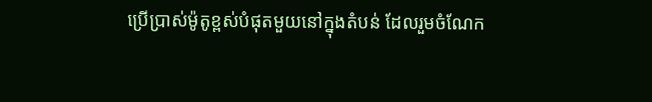ប្រើប្រាស់ម៉ូតូខ្ពស់បំផុតមួយនៅក្នុងតំបន់ ដែលរួមចំណែក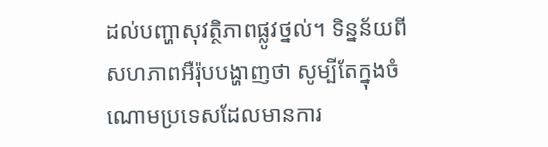ដល់បញ្ហាសុវត្ថិភាពផ្លូវថ្នល់។ ទិន្នន័យពីសហភាពអឺរ៉ុបបង្ហាញថា សូម្បីតែក្នុងចំណោមប្រទេសដែលមានការ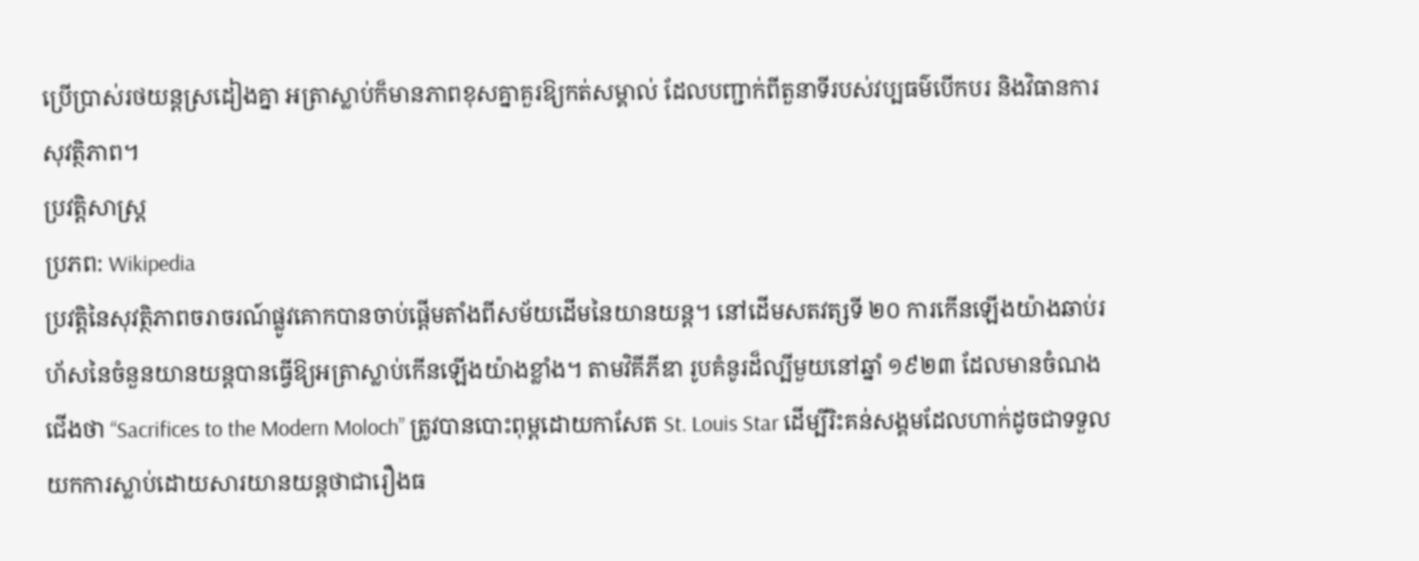ប្រើប្រាស់រថយន្តស្រដៀងគ្នា អត្រាស្លាប់ក៏មានភាពខុសគ្នាគួរឱ្យកត់សម្គាល់ ដែលបញ្ជាក់ពីតួនាទីរបស់វប្បធម៌បើកបរ និងវិធានការសុវត្ថិភាព។
ប្រវត្តិសាស្ត្រ
ប្រភព: Wikipedia
ប្រវត្តិនៃសុវត្ថិភាពចរាចរណ៍ផ្លូវគោកបានចាប់ផ្តើមតាំងពីសម័យដើមនៃយានយន្ត។ នៅដើមសតវត្សទី ២០ ការកើនឡើងយ៉ាងឆាប់រហ័សនៃចំនួនយានយន្តបានធ្វើឱ្យអត្រាស្លាប់កើនឡើងយ៉ាងខ្លាំង។ តាមវិគីភីឌា រូបគំនូរដ៏ល្បីមួយនៅឆ្នាំ ១៩២៣ ដែលមានចំណងជើងថា “Sacrifices to the Modern Moloch” ត្រូវបានបោះពុម្ពដោយកាសែត St. Louis Star ដើម្បីរិះគន់សង្គមដែលហាក់ដូចជាទទួលយកការស្លាប់ដោយសារយានយន្តថាជារឿងធ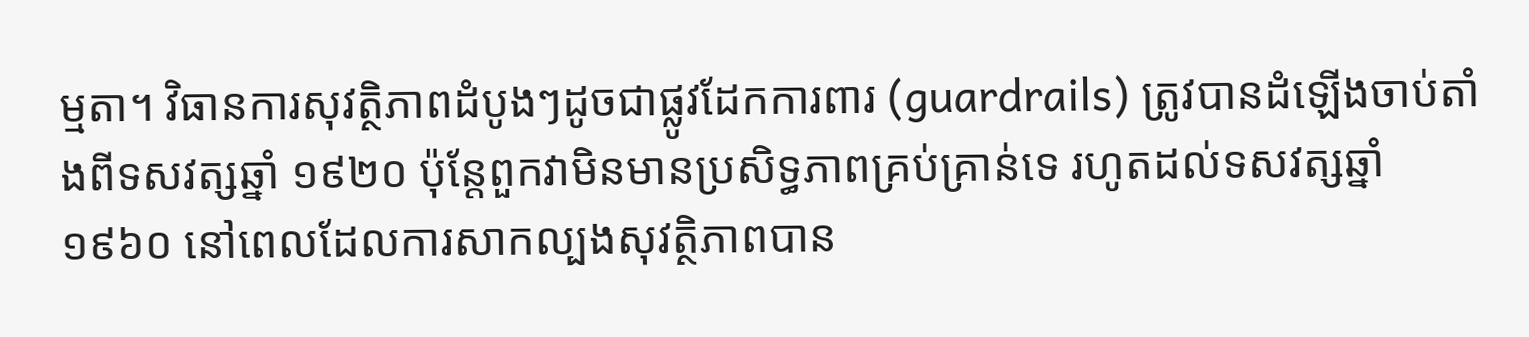ម្មតា។ វិធានការសុវត្ថិភាពដំបូងៗដូចជាផ្លូវដែកការពារ (guardrails) ត្រូវបានដំឡើងចាប់តាំងពីទសវត្សឆ្នាំ ១៩២០ ប៉ុន្តែពួកវាមិនមានប្រសិទ្ធភាពគ្រប់គ្រាន់ទេ រហូតដល់ទសវត្សឆ្នាំ ១៩៦០ នៅពេលដែលការសាកល្បងសុវត្ថិភាពបាន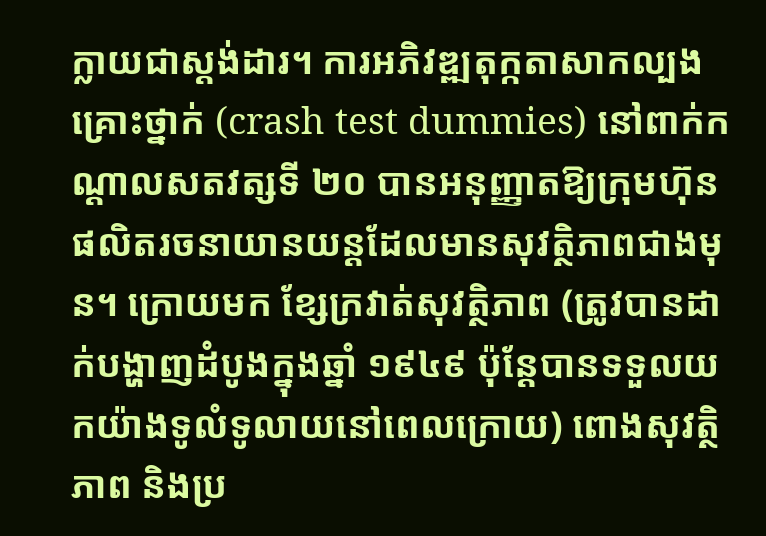ក្លាយជាស្តង់ដារ។ ការអភិវឌ្ឍតុក្កតាសាកល្បងគ្រោះថ្នាក់ (crash test dummies) នៅពាក់កណ្តាលសតវត្សទី ២០ បានអនុញ្ញាតឱ្យក្រុមហ៊ុនផលិតរចនាយានយន្តដែលមានសុវត្ថិភាពជាងមុន។ ក្រោយមក ខ្សែក្រវាត់សុវត្ថិភាព (ត្រូវបានដាក់បង្ហាញដំបូងក្នុងឆ្នាំ ១៩៤៩ ប៉ុន្តែបានទទួលយកយ៉ាងទូលំទូលាយនៅពេលក្រោយ) ពោងសុវត្ថិភាព និងប្រ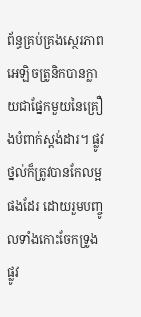ព័ន្ធគ្រប់គ្រងស្ថេរភាពអេឡិចត្រូនិកបានក្លាយជាផ្នែកមួយនៃគ្រឿងបំពាក់ស្តង់ដារ។ ផ្លូវថ្នល់ក៏ត្រូវបានកែលម្អផងដែរ ដោយរួមបញ្ចូលទាំងកោះចែកទ្រូងផ្លូវ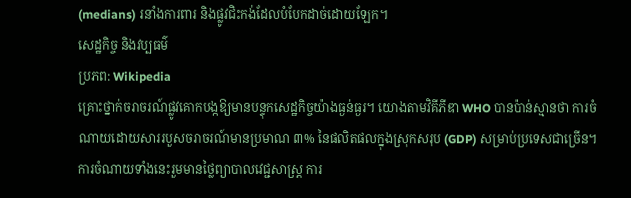(medians) រនាំងការពារ និងផ្លូវជិះកង់ដែលបំបែកដាច់ដោយឡែក។
សេដ្ឋកិច្ច និងវប្បធម៌
ប្រភព: Wikipedia
គ្រោះថ្នាក់ចរាចរណ៍ផ្លូវគោកបង្កឱ្យមានបន្ទុកសេដ្ឋកិច្ចយ៉ាងធ្ងន់ធ្ងរ។ យោងតាមវិគីភីឌា WHO បានប៉ាន់ស្មានថា ការចំណាយដោយសាររបួសចរាចរណ៍មានប្រមាណ ៣% នៃផលិតផលក្នុងស្រុកសរុប (GDP) សម្រាប់ប្រទេសជាច្រើន។ ការចំណាយទាំងនេះរួមមានថ្លៃព្យាបាលវេជ្ជសាស្រ្ត ការ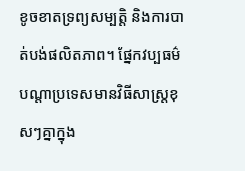ខូចខាតទ្រព្យសម្បត្តិ និងការបាត់បង់ផលិតភាព។ ផ្នែកវប្បធម៌ បណ្តាប្រទេសមានវិធីសាស្រ្តខុសៗគ្នាក្នុង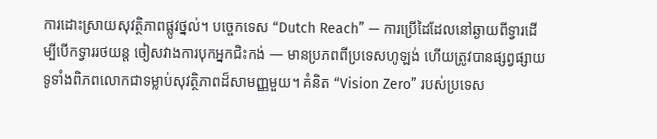ការដោះស្រាយសុវត្ថិភាពផ្លូវថ្នល់។ បច្ចេកទេស “Dutch Reach” — ការប្រើដៃដែលនៅឆ្ងាយពីទ្វារដើម្បីបើកទ្វាររថយន្ត ចៀសវាងការបុកអ្នកជិះកង់ — មានប្រភពពីប្រទេសហូឡង់ ហើយត្រូវបានផ្សព្វផ្សាយទូទាំងពិភពលោកជាទម្លាប់សុវត្ថិភាពដ៏សាមញ្ញមួយ។ គំនិត “Vision Zero” របស់ប្រទេស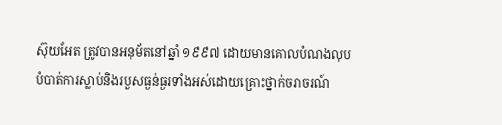ស៊ុយអែត ត្រូវបានអនុម័តនៅឆ្នាំ ១៩៩៧ ដោយមានគោលបំណងលុបបំបាត់ការស្លាប់និងរបួសធ្ងន់ធ្ងរទាំងអស់ដោយគ្រោះថ្នាក់ចរាចរណ៍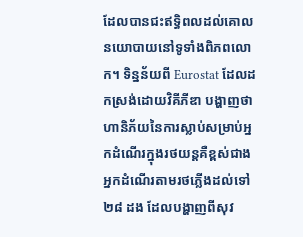ដែលបានជះឥទ្ធិពលដល់គោលនយោបាយនៅទូទាំងពិភពលោក។ ទិន្នន័យពី Eurostat ដែលដកស្រង់ដោយវិគីភីឌា បង្ហាញថា ហានិភ័យនៃការស្លាប់សម្រាប់អ្នកដំណើរក្នុងរថយន្តគឺខ្ពស់ជាងអ្នកដំណើរតាមរថភ្លើងដល់ទៅ ២៨ ដង ដែលបង្ហាញពីសុវ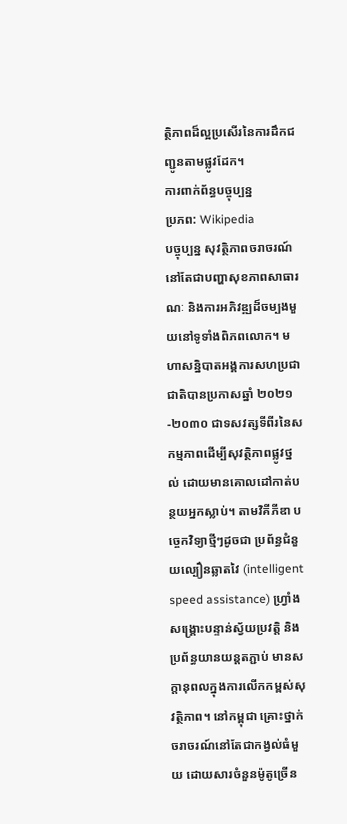ត្ថិភាពដ៏ល្អប្រសើរនៃការដឹកជញ្ជូនតាមផ្លូវដែក។
ការពាក់ព័ន្ធបច្ចុប្បន្ន
ប្រភព: Wikipedia
បច្ចុប្បន្ន សុវត្ថិភាពចរាចរណ៍នៅតែជាបញ្ហាសុខភាពសាធារណៈ និងការអភិវឌ្ឍដ៏ចម្បងមួយនៅទូទាំងពិភពលោក។ មហាសន្និបាតអង្គការសហប្រជាជាតិបានប្រកាសឆ្នាំ ២០២១-២០៣០ ជាទសវត្សទីពីរនៃសកម្មភាពដើម្បីសុវត្ថិភាពផ្លូវថ្នល់ ដោយមានគោលដៅកាត់បន្ថយអ្នកស្លាប់។ តាមវិគីភីឌា បច្ចេកវិទ្យាថ្មីៗដូចជា ប្រព័ន្ធជំនួយល្បឿនឆ្លាតវៃ (intelligent speed assistance) ហ្រ្វាំងសង្គ្រោះបន្ទាន់ស្វ័យប្រវត្តិ និងប្រព័ន្ធយានយន្តតភ្ជាប់ មានសក្តានុពលក្នុងការលើកកម្ពស់សុវត្ថិភាព។ នៅកម្ពុជា គ្រោះថ្នាក់ចរាចរណ៍នៅតែជាកង្វល់ធំមួយ ដោយសារចំនួនម៉ូតូច្រើន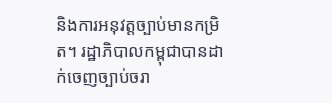និងការអនុវត្តច្បាប់មានកម្រិត។ រដ្ឋាភិបាលកម្ពុជាបានដាក់ចេញច្បាប់ចរា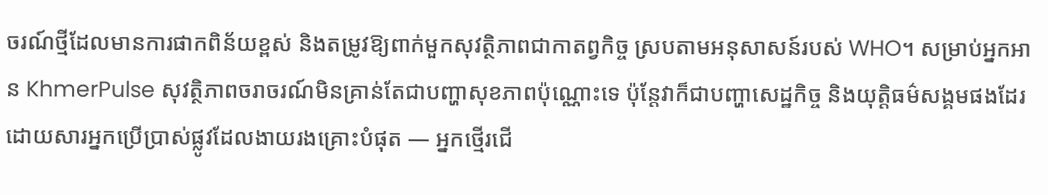ចរណ៍ថ្មីដែលមានការផាកពិន័យខ្ពស់ និងតម្រូវឱ្យពាក់មួកសុវត្ថិភាពជាកាតព្វកិច្ច ស្របតាមអនុសាសន៍របស់ WHO។ សម្រាប់អ្នកអាន KhmerPulse សុវត្ថិភាពចរាចរណ៍មិនគ្រាន់តែជាបញ្ហាសុខភាពប៉ុណ្ណោះទេ ប៉ុន្តែវាក៏ជាបញ្ហាសេដ្ឋកិច្ច និងយុត្តិធម៌សង្គមផងដែរ ដោយសារអ្នកប្រើប្រាស់ផ្លូវដែលងាយរងគ្រោះបំផុត — អ្នកថ្មើរជើ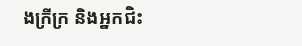ងក្រីក្រ និងអ្នកជិះ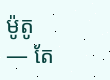ម៉ូតូ — តែ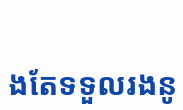ងតែទទួលរងនូ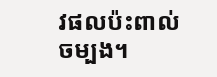វផលប៉ះពាល់ចម្បង។